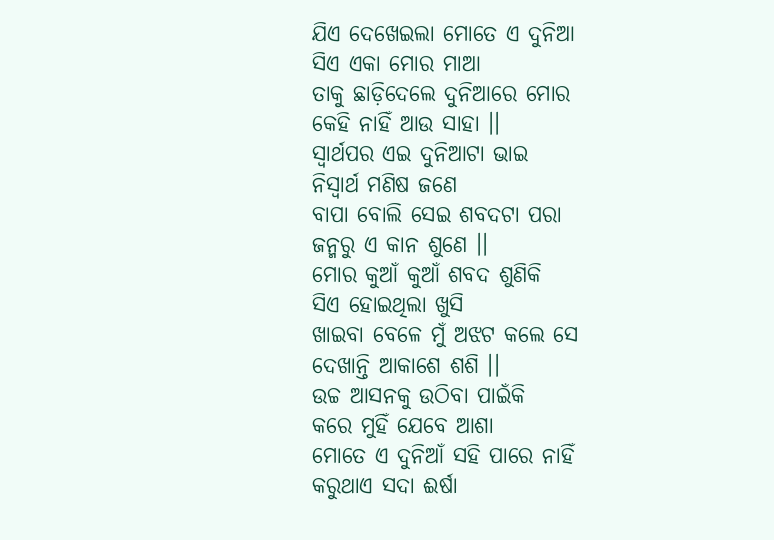ଯିଏ ଦେଖେଇଲା ମୋତେ ଏ ଦୁନିଆ
ସିଏ ଏକା ମୋର ମାଆ
ତାକୁ ଛାଡ଼ିଦେଲେ ଦୁନିଆରେ ମୋର
କେହି ନାହିଁ ଆଉ ସାହା ।।
ସ୍ୱାର୍ଥପର ଏଇ ଦୁନିଆଟା ଭାଇ
ନିସ୍ୱାର୍ଥ ମଣିଷ ଜଣେ
ବାପା ବୋଲି ସେଇ ଶବଦଟା ପରା
ଜନ୍ମରୁ ଏ କାନ ଶୁଣେ ।।
ମୋର କୁଆଁ କୁଆଁ ଶବଦ ଶୁଣିକି
ସିଏ ହୋଇଥିଲା ଖୁସି
ଖାଇବା ବେଳେ ମୁଁ ଅଝଟ କଲେ ସେ
ଦେଖାନ୍ତି ଆକାଶେ ଶଶି ।।
ଉଚ୍ଚ ଆସନକୁ ଉଠିବା ପାଇଁକି
କରେ ମୁହିଁ ଯେବେ ଆଶା
ମୋତେ ଏ ଦୁନିଆଁ ସହି ପାରେ ନାହିଁ
କରୁଥାଏ ସଦା ଈର୍ଷା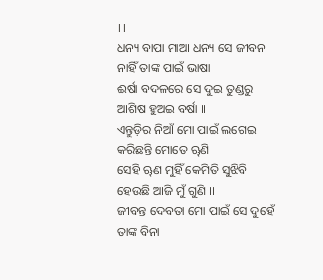।।
ଧନ୍ୟ ବାପା ମାଆ ଧନ୍ୟ ସେ ଜୀବନ
ନାହିଁ ତାଙ୍କ ପାଇଁ ଭାଷା
ଈର୍ଷା ବଦଳରେ ସେ ଦୁଇ ତୁଣ୍ଡରୁ
ଆଶିଷ ହୁଅଇ ବର୍ଷା ।।
ଏନ୍ତୁଡ଼ିର ନିଆଁ ମୋ ପାଇଁ ଲଗେଇ
କରିଛନ୍ତି ମୋତେ ୠଣି
ସେହି ୠଣ ମୁହିଁ କେମିତି ସୁଝିବି
ହେଉଛି ଆଜି ମୁଁ ଗୁଣି ।।
ଜୀବନ୍ତ ଦେବତା ମୋ ପାଇଁ ସେ ଦୁହେଁ
ତାଙ୍କ ବିନା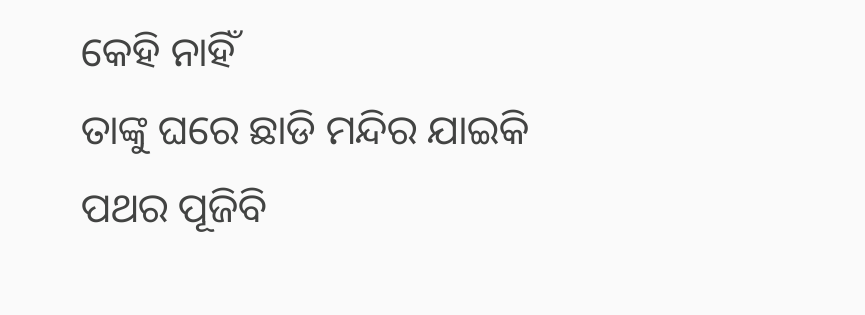କେହି ନାହିଁ
ତାଙ୍କୁ ଘରେ ଛାଡି ମନ୍ଦିର ଯାଇକି
ପଥର ପୂଜିବି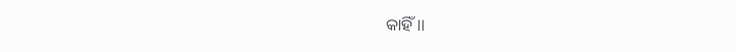କାହିଁ ।।